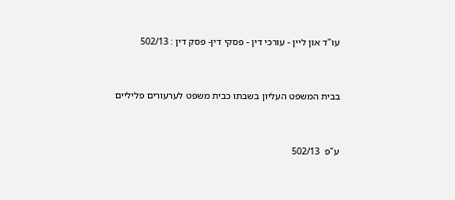עו"ד און ליין - עורכי דין - פסקי דין- פסק דין : 502/13



בבית המשפט העליון בשבתו כבית משפט לערעורים פליליים



ע"פ  502/13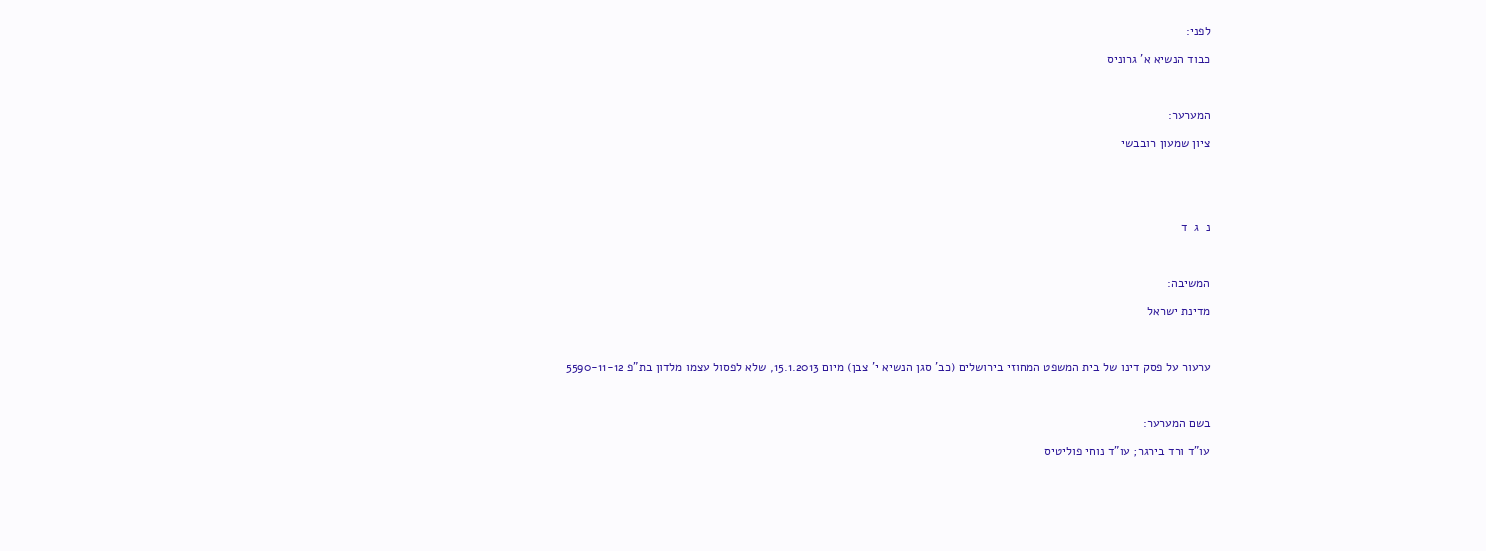לפני:

כבוד הנשיא א' גרוניס



המערער:

ציון שמעון רובבשי





נ  ג  ד



המשיבה:

מדינת ישראל



ערעור על פסק דינו של בית המשפט המחוזי בירושלים (כב' סגן הנשיא י' צבן) מיום 15.1.2013, שלא לפסול עצמו מלדון בת"פ 5590-11-12



בשם המערער:

עו"ד ורד בירגר; עו"ד נוחי פוליטיס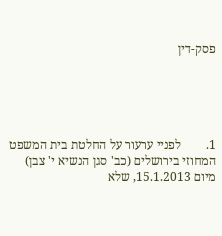פסק-דין





1.        לפניי ערעור על החלטת בית המשפט המחוזי בירושלים (כב' סגן הנשיא י' צבן) מיום 15.1.2013, שלא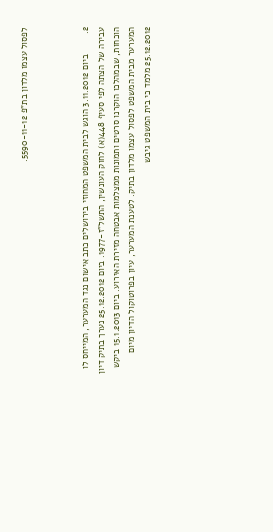לפסול עצמו מלדון בת"פ 5590-11-12.



2.        ביום 3.11.2012 הוגש לבית המשפט המחוזי בירושלים כתב אישום נגד המערער, המייחס לו עבירה של הצתה לפי סעיף 448(א) לחוק העונשין, התשל"ז-1977. ביום 25.12.2012 נערך בתיק דיון הוכחות, שבמהלכו הוקרנו סרטים ותמונות ממצלמות אבטחה מזירת האירוע. ביום 15.1.2013 ביקש המערער מבית המשפט לפסול עצמו מלדון בתיק. לטענת המערער, עיון בפרוטוקול הדיון מיום 25.12.2012 מלמד כי בית המשפט גיבש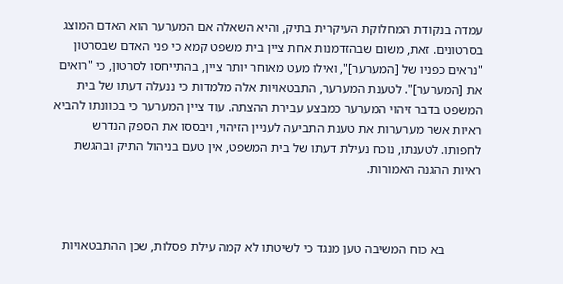עמדה בנקודת המחלוקת העיקרית בתיק, והיא השאלה אם המערער הוא האדם המוצג בסרטונים. זאת, משום שבהזדמנות אחת ציין בית משפט קמא כי פני האדם שבסרטון "נראים כפניו של [המערער]", ואילו מעט מאוחר יותר ציין, בהתייחסו לסרטון, כי "רואים את [המערער]". לטענת המערער, התבטאויות אלה מלמדות כי ננעלה דעתו של בית המשפט בדבר זיהוי המערער כמבצע עבירת ההצתה. עוד ציין המערער כי בכוונתו להביא ראיות אשר מערערות את טענת התביעה לעניין הזיהוי, ויבססו את הספק הנדרש לחפותו. לטענתו, נוכח נעילת דעתו של בית המשפט, אין טעם בניהול התיק ובהגשת ראיות ההגנה האמורות.



           בא כוח המשיבה טען מנגד כי לשיטתו לא קמה עילת פסלות, שכן ההתבטאויות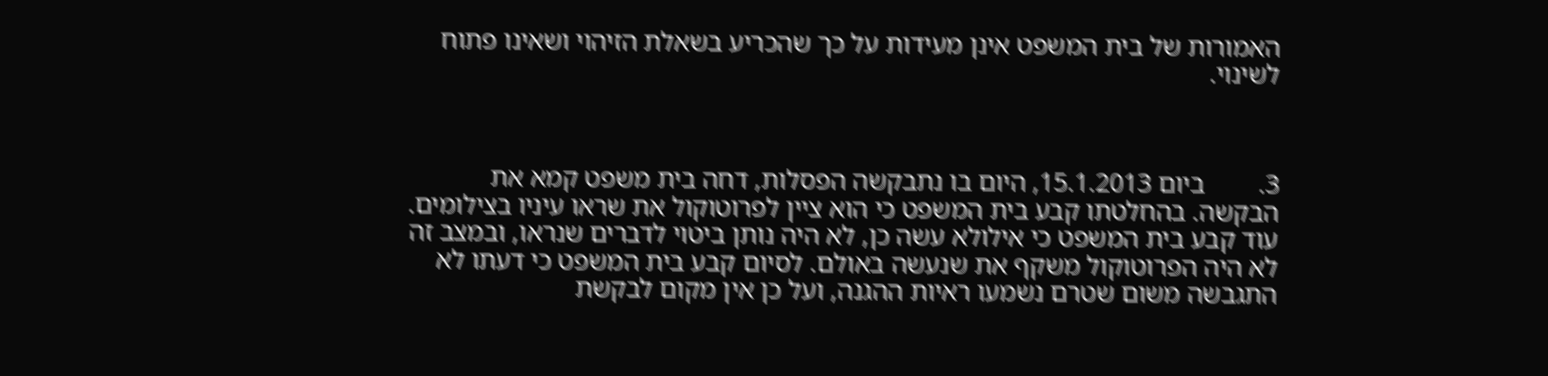האמורות של בית המשפט אינן מעידות על כך שהכריע בשאלת הזיהוי ושאינו פתוח לשינוי.



3.        ביום 15.1.2013, היום בו נתבקשה הפסלות, דחה בית משפט קמא את הבקשה. בהחלטתו קבע בית המשפט כי הוא ציין לפרוטוקול את שראו עיניו בצילומים. עוד קבע בית המשפט כי אילולא עשה כן, לא היה נותן ביטוי לדברים שנראו, ובמצב זה לא היה הפרוטוקול משקף את שנעשה באולם. לסיום קבע בית המשפט כי דעתו לא התגבשה משום שטרם נשמעו ראיות ההגנה, ועל כן אין מקום לבקשת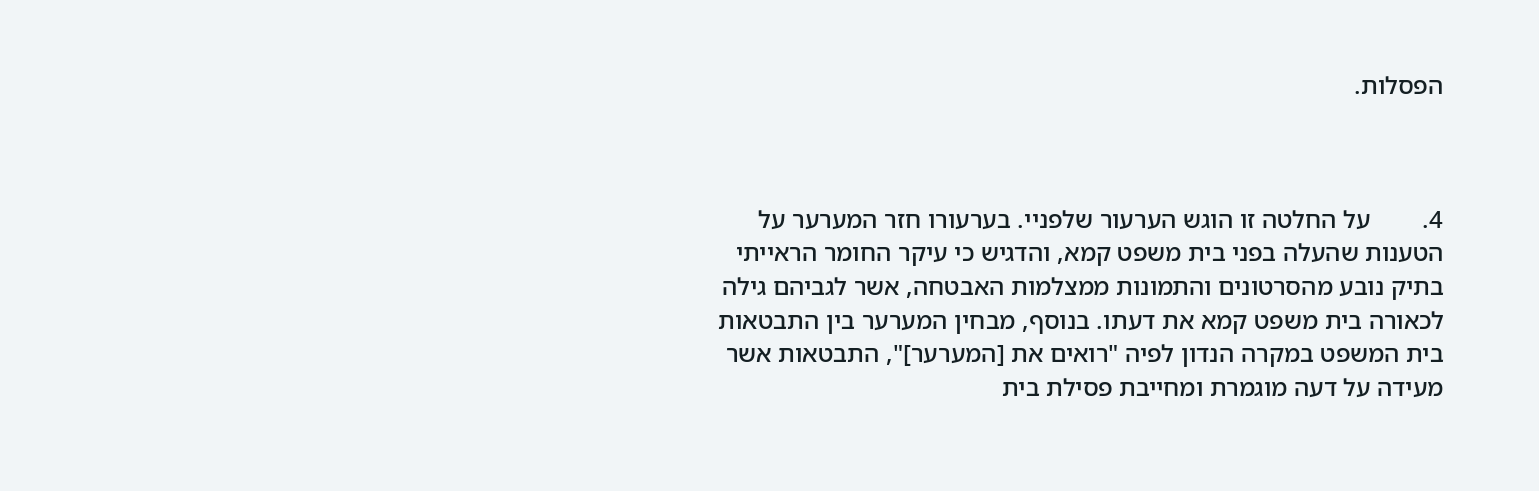הפסלות.



4.        על החלטה זו הוגש הערעור שלפניי. בערעורו חזר המערער על הטענות שהעלה בפני בית משפט קמא, והדגיש כי עיקר החומר הראייתי בתיק נובע מהסרטונים והתמונות ממצלמות האבטחה, אשר לגביהם גילה לכאורה בית משפט קמא את דעתו. בנוסף, מבחין המערער בין התבטאות בית המשפט במקרה הנדון לפיה "רואים את [המערער]", התבטאות אשר מעידה על דעה מוגמרת ומחייבת פסילת בית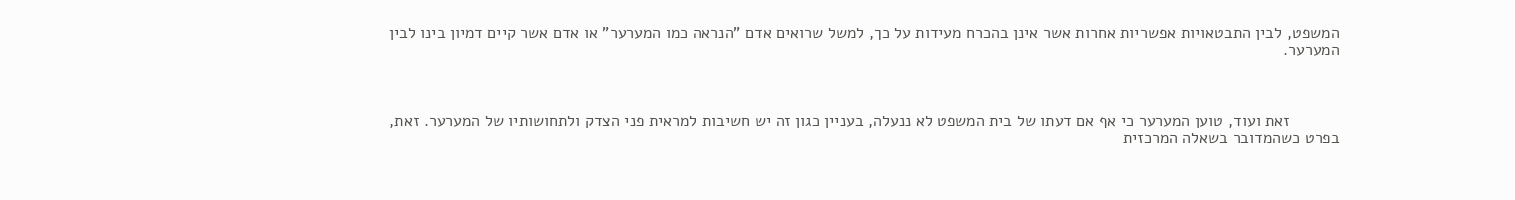המשפט, לבין התבטאויות אפשריות אחרות אשר אינן בהכרח מעידות על כך, למשל שרואים אדם "הנראה כמו המערער" או אדם אשר קיים דמיון בינו לבין המערער.



           זאת ועוד, טוען המערער כי אף אם דעתו של בית המשפט לא ננעלה, בעניין כגון זה יש חשיבות למראית פני הצדק ולתחושותיו של המערער. זאת, בפרט כשהמדובר בשאלה המרכזית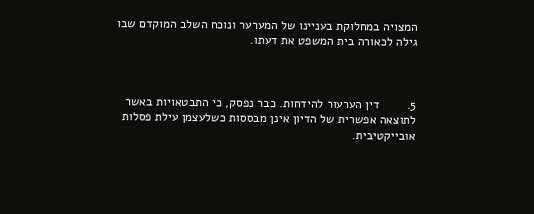המצויה במחלוקת בעניינו של המערער ונוכח השלב המוקדם שבו גילה לכאורה בית המשפט את דעתו.



5.        דין הערעור להידחות. כבר נפסק, כי התבטאויות באשר לתוצאה אפשרית של הדיון אינן מבססות כשלעצמן עילת פסלות אובייקטיבית.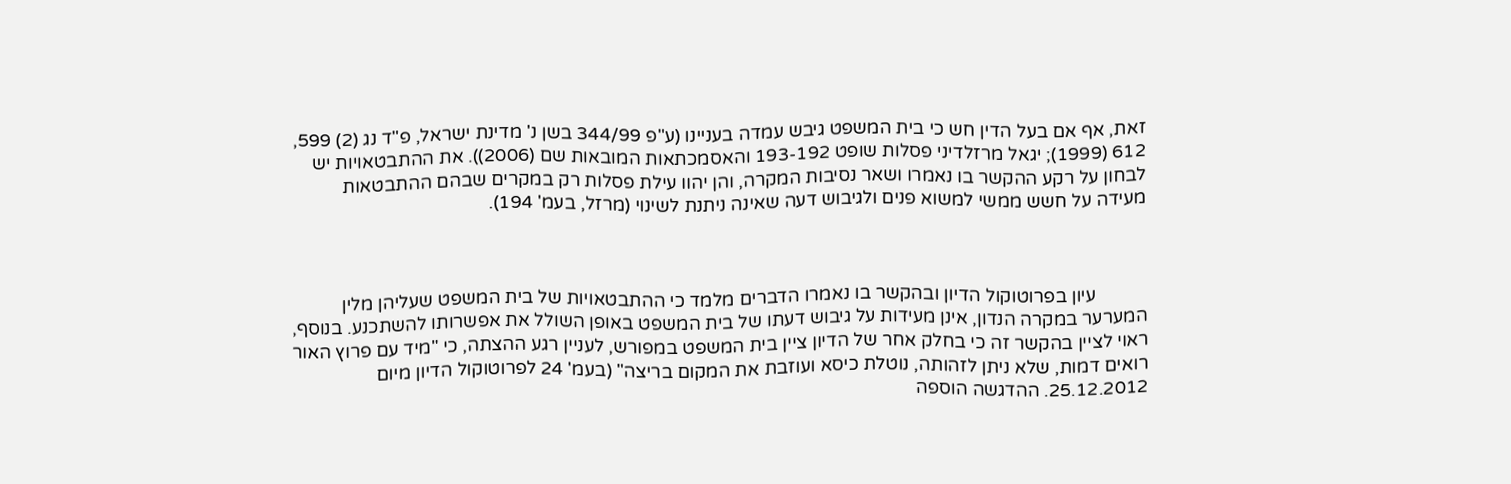זאת, אף אם בעל הדין חש כי בית המשפט גיבש עמדה בעניינו (ע"פ 344/99 בשן נ' מדינת ישראל, פ"ד נג (2) 599, 612 (1999); יגאל מרזלדיני פסלות שופט 193-192 והאסמכתאות המובאות שם (2006)). את ההתבטאויות יש לבחון על רקע ההקשר בו נאמרו ושאר נסיבות המקרה, והן יהוו עילת פסלות רק במקרים שבהם ההתבטאות מעידה על חשש ממשי למשוא פנים ולגיבוש דעה שאינה ניתנת לשינוי (מרזל, בעמ' 194).



           עיון בפרוטוקול הדיון ובהקשר בו נאמרו הדברים מלמד כי ההתבטאויות של בית המשפט שעליהן מלין המערער במקרה הנדון, אינן מעידות על גיבוש דעתו של בית המשפט באופן השולל את אפשרותו להשתכנע. בנוסף, ראוי לציין בהקשר זה כי בחלק אחר של הדיון ציין בית המשפט במפורש, לעניין רגע ההצתה, כי "מיד עם פרוץ האור רואים דמות, שלא ניתן לזהותה, נוטלת כיסא ועוזבת את המקום בריצה" (בעמ' 24 לפרוטוקול הדיון מיום 25.12.2012. ההדגשה הוספה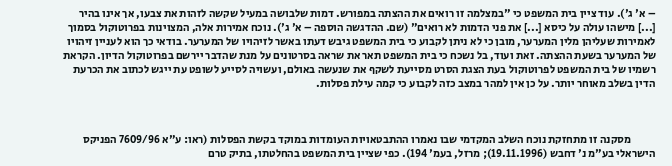– א' ג'). עוד ציין בית המשפט כי "במצלמה זו רואים את ההצתה במפורש. דמות שלבושה במעיל שקשה לזהות את צבעו, אך אינו בהיר [...] מישהו עולה על כיסא [...] את פני הדמות לא רואים" (שם. ההדגשה הוספה – א' ג'). נוכח אמירות אלה, המצוינות בפרוטוקול בסמוך לאמירות שעליהן מלין המערער, מובן כי לא ניתן לקבוע כי בית המשפט גיבש דעתו באשר לזיהויו של המערער. בודאי כך הוא לעניין זיהויו של המערער בשעת ההצתה. זאת ועוד, בל נשכח כי בית המשפט תאר את שראה בסרטונים על מנת שהדבר יירשם בפרוטוקול הדיון. הקראת רשמיו של בית המשפט לפרוטוקול בעת הצגת הסרט מסייעת לשקף את שנעשה באולם, ועשויה לסייע לשופט עת ייגש לכתוב את הכרעת הדין בשלב מאוחר יותר. על כן אין למהר במצב כזה לקבוע כי קמה עילת פסלות.



           מסקנה זו מתחזקת נוכח השלב המקדמי שבו נאמרו ההתבטאויות העומדות במוקד בקשת הפסלות (ראו: ע"א 7609/96 הפניקס הישראלי בע"מ נ' דחבש (19.11.1996); מרזל, בעמ' 194). כפי שציין בית המשפט בהחלטתו, בתיק טרם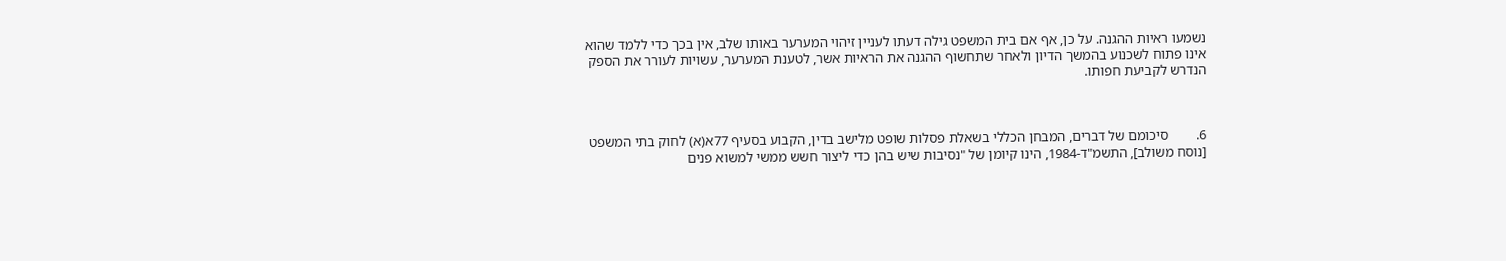נשמעו ראיות ההגנה. על כן, אף אם בית המשפט גילה דעתו לעניין זיהוי המערער באותו שלב, אין בכך כדי ללמד שהוא אינו פתוח לשכנוע בהמשך הדיון ולאחר שתחשוף ההגנה את הראיות אשר, לטענת המערער, עשויות לעורר את הספק הנדרש לקביעת חפותו.



6.        סיכומם של דברים, המבחן הכללי בשאלת פסלות שופט מלישב בדין, הקבוע בסעיף 77א(א) לחוק בתי המשפט [נוסח משולב], התשמ"ד-1984, הינו קיומן של "נסיבות שיש בהן כדי ליצור חשש ממשי למשוא פנים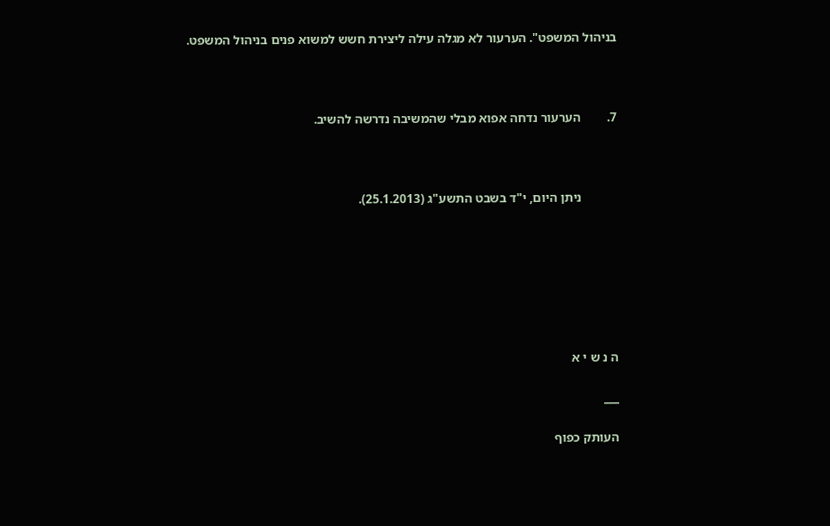בניהול המשפט". הערעור לא מגלה עילה ליצירת חשש למשוא פנים בניהול המשפט.



7.        הערעור נדחה אפוא מבלי שהמשיבה נדרשה להשיב.



           ניתן היום, י"ד בשבט התשע"ג (25.1.2013).







ה נ ש י א

___

העותק כפוף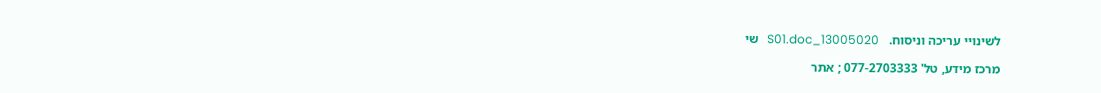לשינויי עריכה וניסוח.   13005020_S01.doc   שי

מרכז מידע, טל' 077-2703333 ; אתר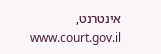אינטרנט,  www.court.gov.il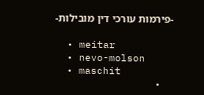-פירמות עורכי דין מובילות-

  • meitar
  • nevo-molson
  • maschit
  •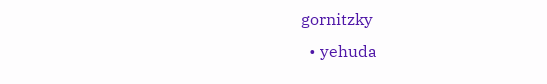gornitzky
  • yehuda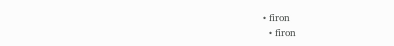• firon
  • firon